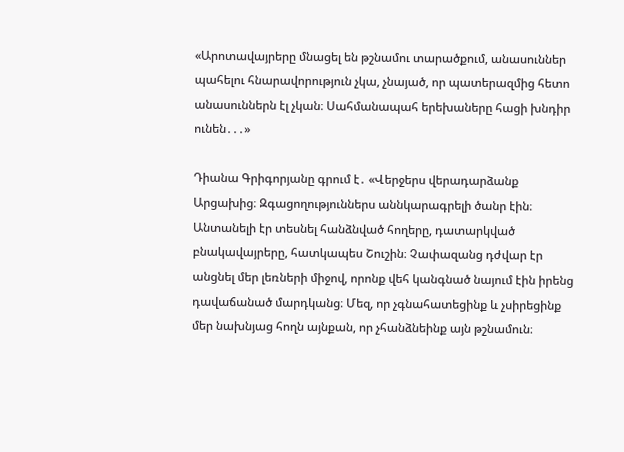«Արոտավայրերը մնացել են թշնամու տարածքում, անասուններ պահելու հնարավորություն չկա, չնայած, որ պատերազմից հետո անասուններն էլ չկան։ Սահմանապահ երեխաները հացի խնդիր ունեն․․․»

Դիանա Գրիգորյանը գրում է․ «Վերջերս վերադարձանք Արցախից։ Զգացողություններս աննկարագրելի ծանր էին։ Անտանելի էր տեսնել հանձնված հողերը, դատարկված բնակավայրերը, հատկապես Շուշին։ Չափազանց դժվար էր անցնել մեր լեռների միջով, որոնք վեհ կանգնած նայում էին իրենց դավաճանած մարդկանց։ Մեզ, որ չգնահատեցինք և չսիրեցինք մեր նախնյաց հողն այնքան, որ չհանձնեինք այն թշնամուն։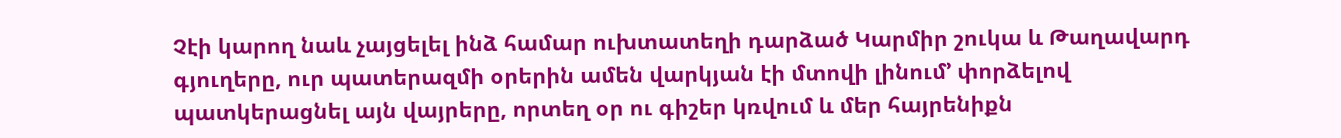Չէի կարող նաև չայցելել ինձ համար ուխտատեղի դարձած Կարմիր շուկա և Թաղավարդ գյուղերը, ուր պատերազմի օրերին ամեն վարկյան էի մտովի լինում’ փորձելով պատկերացնել այն վայրերը, որտեղ օր ու գիշեր կռվում և մեր հայրենիքն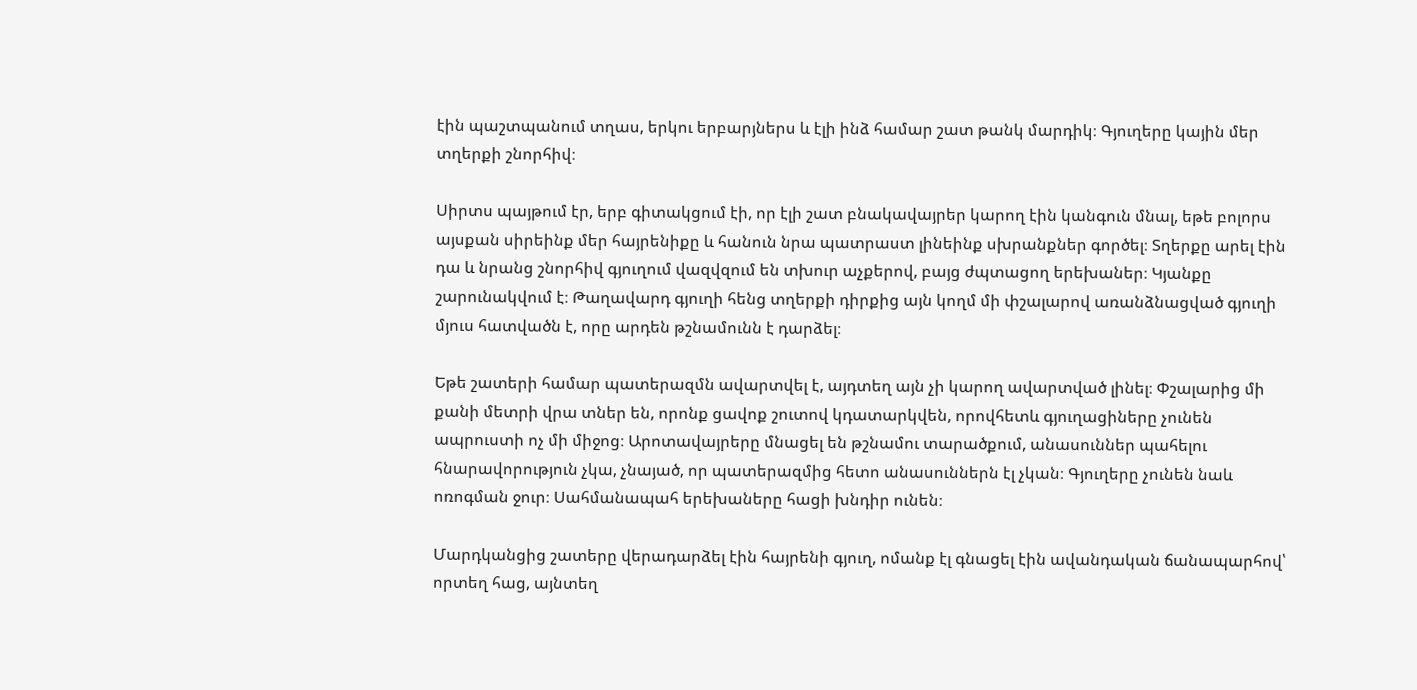էին պաշտպանում տղաս, երկու երբարյներս և էլի ինձ համար շատ թանկ մարդիկ։ Գյուղերը կային մեր տղերքի շնորհիվ։

Սիրտս պայթում էր, երբ գիտակցում էի, որ էլի շատ բնակավայրեր կարող էին կանգուն մնալ, եթե բոլորս այսքան սիրեինք մեր հայրենիքը և հանուն նրա պատրաստ լինեինք սխրանքներ գործել։ Տղերքը արել էին դա և նրանց շնորհիվ գյուղում վազվզում են տխուր աչքերով, բայց ժպտացող երեխաներ։ Կյանքը շարունակվում է։ Թաղավարդ գյուղի հենց տղերքի դիրքից այն կողմ մի փշալարով առանձնացված գյուղի մյուս հատվածն է, որը արդեն թշնամունն է դարձել։

Եթե շատերի համար պատերազմն ավարտվել է, այդտեղ այն չի կարող ավարտված լինել։ Փշալարից մի քանի մետրի վրա տներ են, որոնք ցավոք շուտով կդատարկվեն, որովհետև գյուղացիները չունեն ապրուստի ոչ մի միջոց։ Արոտավայրերը մնացել են թշնամու տարածքում, անասուններ պահելու հնարավորություն չկա, չնայած, որ պատերազմից հետո անասուններն էլ չկան։ Գյուղերը չունեն նաև ոռոգման ջուր։ Սահմանապահ երեխաները հացի խնդիր ունեն։

Մարդկանցից շատերը վերադարձել էին հայրենի գյուղ, ոմանք էլ գնացել էին ավանդական ճանապարհով՝ որտեղ հաց, այնտեղ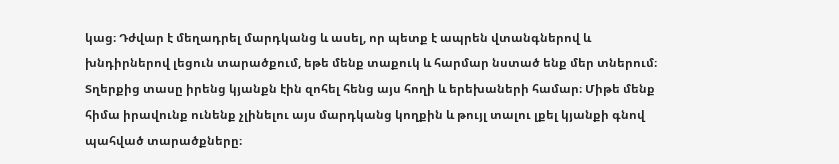կաց։ Դժվար է մեղադրել մարդկանց և ասել, որ պետք է ապրեն վտանգներով և խնդիրներով լեցուն տարածքում, եթե մենք տաքուկ և հարմար նստած ենք մեր տներում։ Տղերքից տասը իրենց կյանքն էին զոհել հենց այս հողի և երեխաների համար։ Միթե մենք հիմա իրավունք ունենք չլինելու այս մարդկանց կողքին և թույլ տալու լքել կյանքի գնով պահված տարածքները։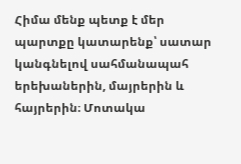Հիմա մենք պետք է մեր պարտքը կատարենք՝ սատար կանգնելով սահմանապահ երեխաներին, մայրերին և հայրերին։ Մոտակա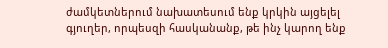ժամկետներում նախատեսում ենք կրկին այցելել գյուղեր, որպեսզի հասկանանք, թե ինչ կարող ենք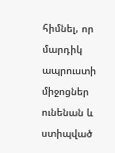հիմնել, որ մարդիկ ապրուստի միջոցներ ունենան և ստիպված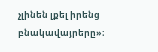չլինեն լքել իրենց բնակավայրերը»։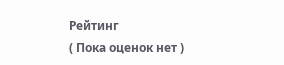Рейтинг
( Пока оценок нет )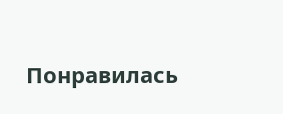Понравилась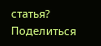статья? Поделиться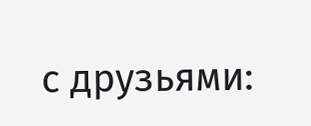с друзьями: